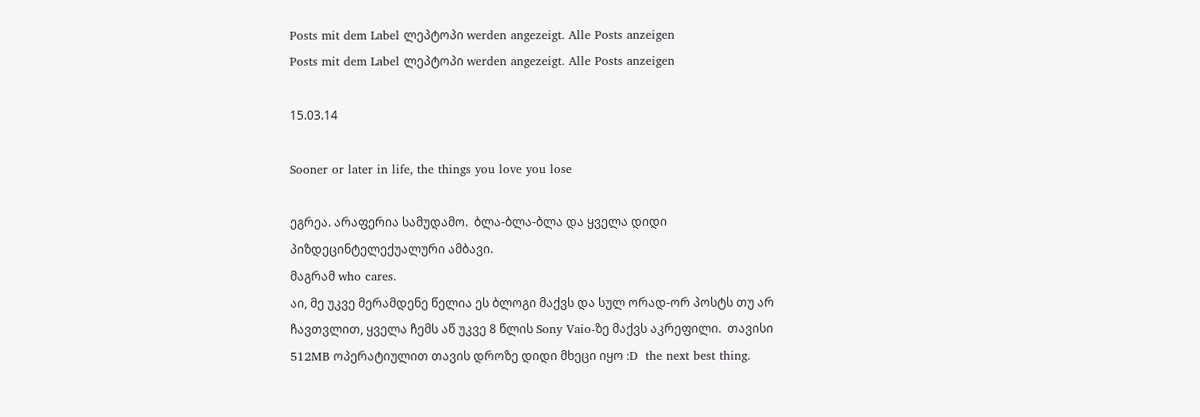Posts mit dem Label ლეპტოპი werden angezeigt. Alle Posts anzeigen
Posts mit dem Label ლეპტოპი werden angezeigt. Alle Posts anzeigen

15.03.14

Sooner or later in life, the things you love you lose

ეგრეა. არაფერია სამუდამო.  ბლა-ბლა-ბლა და ყველა დიდი პიზდეცინტელექუალური ამბავი.
მაგრამ who cares.
აი, მე უკვე მერამდენე წელია ეს ბლოგი მაქვს და სულ ორად-ორ პოსტს თუ არ ჩავთვლით, ყველა ჩემს აწ უკვე 8 წლის Sony Vaio-ზე მაქვს აკრეფილი.  თავისი 512MB ოპერატიულით თავის დროზე დიდი მხეცი იყო :D  the next best thing.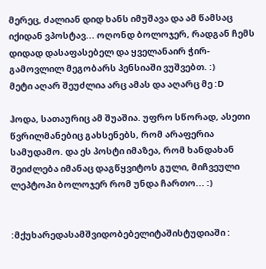მერეც, ძალიან დიდ ხანს იმუშავა და ამ წამსაც იქიდან ვპოსტავ... ოღონდ ბოლოჯერ, რადგან ჩემს დიდად დასაფასებელ და ყველანაირ ჭირ-გამოვლილ მეგობარს პენსიაში ვუშვებთ. :)
მეტი აღარ შეუძლია არც ამას და აღარც მე :D

ჰოდა, სათაურიც ამ შუაშია. უფრო სწორად, ასეთი წვრილმანებიც გახსენებს, რომ არაფერია სამუდამო. და ეს პოსტი იმაზეა, რომ ხანდახან შეიძლება იმანაც დაგწყვიტოს გული, მიჩვეული ლეპტოპი ბოლოჯერ რომ უნდა ჩართო... :)


:მქუხარედასამშვიდობებელიტაშისტუდიაში :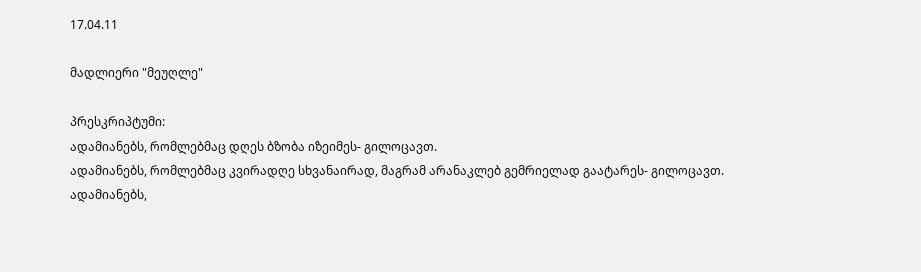17.04.11

მადლიერი "მეუღლე"

პრესკრიპტუმი:
ადამიანებს, რომლებმაც დღეს ბზობა იზეიმეს- გილოცავთ.
ადამიანებს, რომლებმაც კვირადღე სხვანაირად, მაგრამ არანაკლებ გემრიელად გაატარეს- გილოცავთ.
ადამიანებს,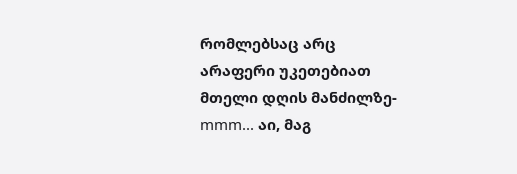რომლებსაც არც არაფერი უკეთებიათ მთელი დღის მანძილზე- mmm... აი, მაგ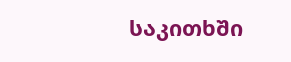საკითხში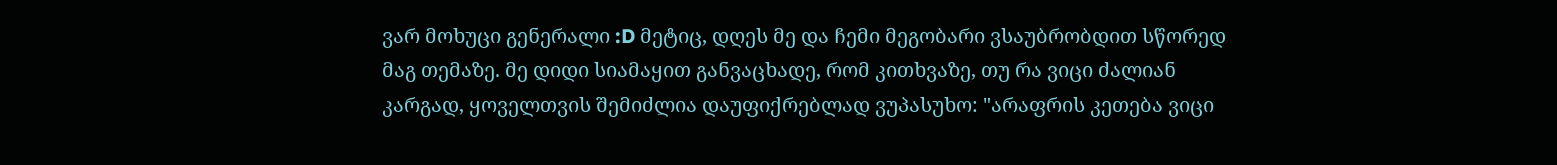ვარ მოხუცი გენერალი :D მეტიც, დღეს მე და ჩემი მეგობარი ვსაუბრობდით სწორედ მაგ თემაზე. მე დიდი სიამაყით განვაცხადე, რომ კითხვაზე, თუ რა ვიცი ძალიან კარგად, ყოველთვის შემიძლია დაუფიქრებლად ვუპასუხო: "არაფრის კეთება ვიცი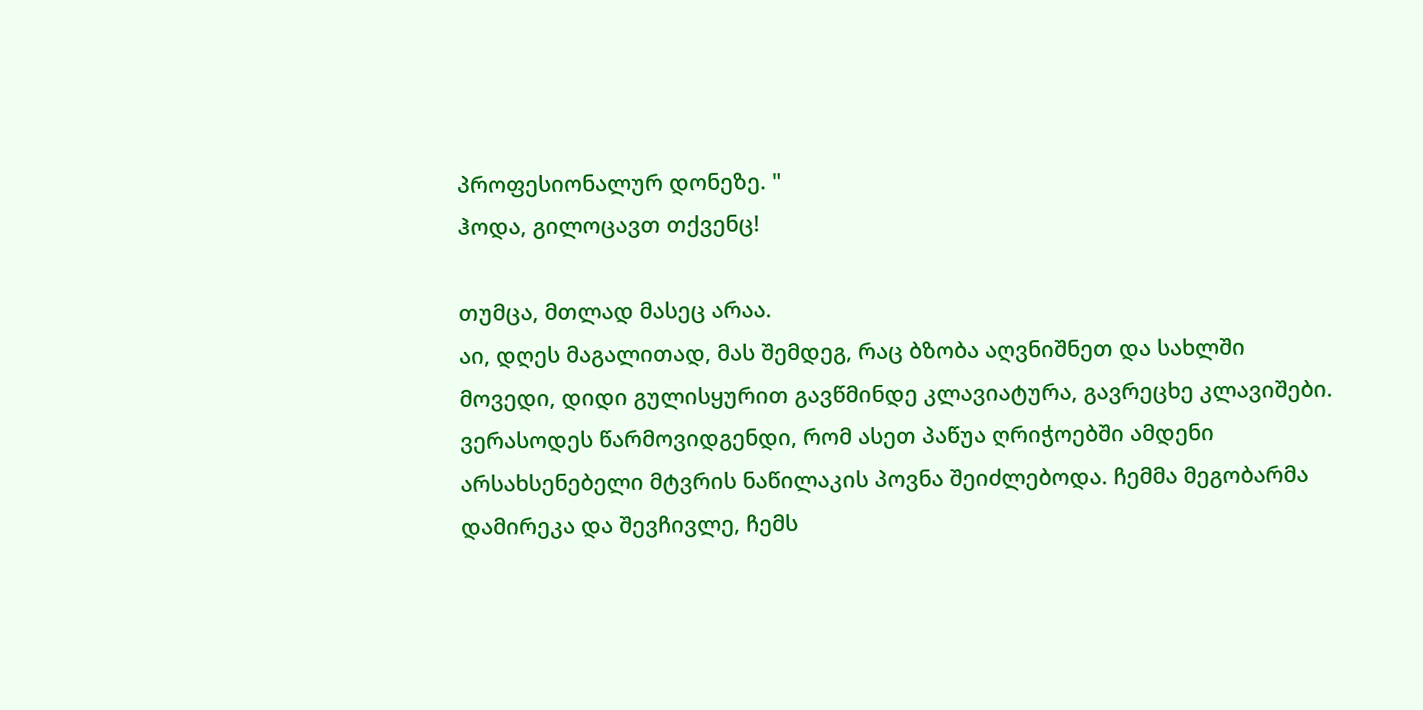პროფესიონალურ დონეზე. "
ჰოდა, გილოცავთ თქვენც!

თუმცა, მთლად მასეც არაა.
აი, დღეს მაგალითად, მას შემდეგ, რაც ბზობა აღვნიშნეთ და სახლში მოვედი, დიდი გულისყურით გავწმინდე კლავიატურა, გავრეცხე კლავიშები. ვერასოდეს წარმოვიდგენდი, რომ ასეთ პაწუა ღრიჭოებში ამდენი არსახსენებელი მტვრის ნაწილაკის პოვნა შეიძლებოდა. ჩემმა მეგობარმა დამირეკა და შევჩივლე, ჩემს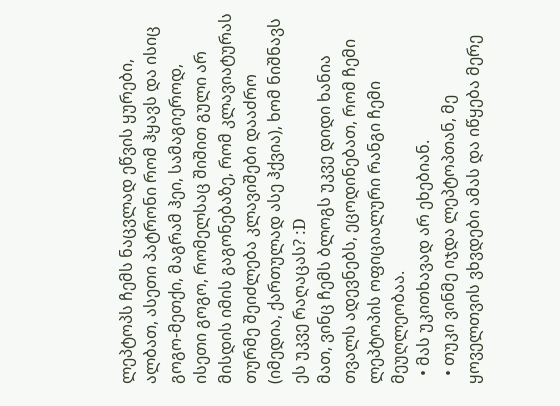ლეპტოპს ჩემს ნაცვლად ეწვის ყურები, ალბათ, ასეთი პატრონი რომ ჰყავს და ისიც გოგო-მეთქი, მაგრამ ჰეი, სამაგიეროდ, ისეთი გოგო, რომელსაც შიშით გული არ მისდის იმის გაგონებაზე, რომ კლავიატურას თურმე შეიძლება კლავიშები დააძრო (იმედია, ქართულად ასე ჰქვია), ხომ ნიშნავს ეს უკვე რაღაცას? :D
მათ, ვინც ჩემს ბლოგს უკვე დიდი ხანია თვალს ადევნებს, ეცოდინებათ, რომ ჩემი ლეპტოპის ოფიციალური რანგი ჩემი მეუღლეობაა.
  • მას უკითხავად არ ეხებიან.
  • თუკი ვინმე იჯდა ლეპტოპთან, მე ყოველთვის ვხვდები ამას და იწყება მერე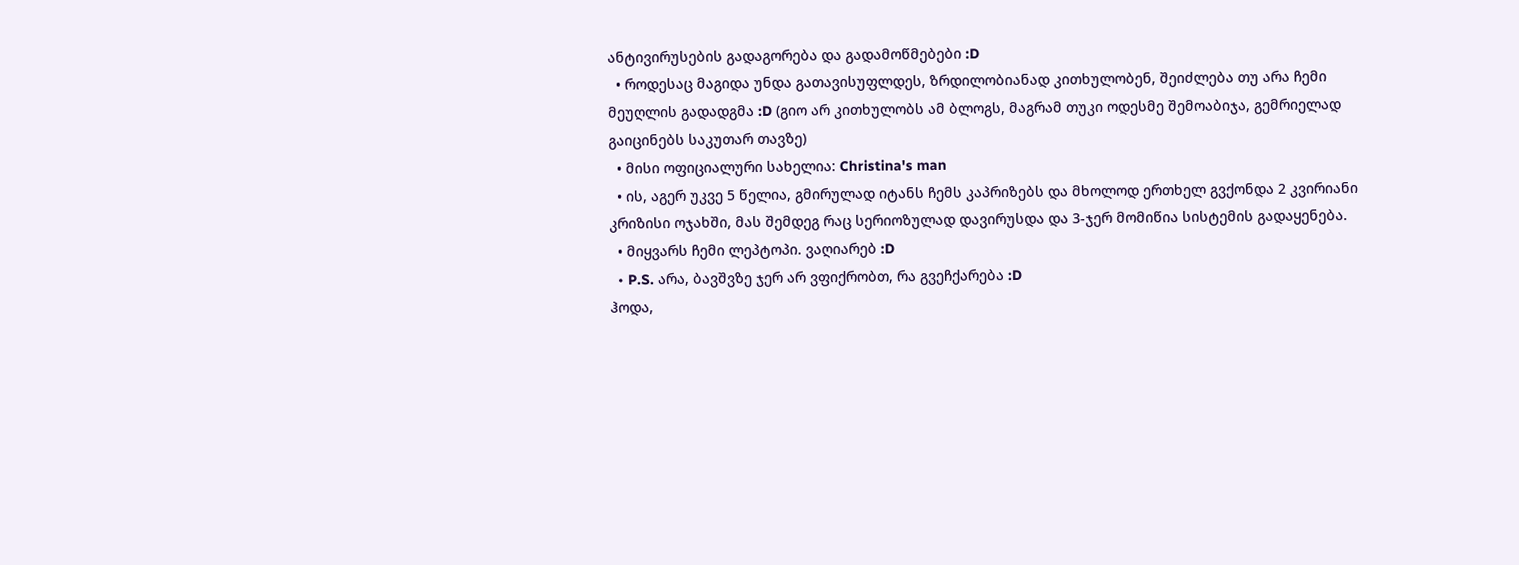ანტივირუსების გადაგორება და გადამოწმებები :D
  • როდესაც მაგიდა უნდა გათავისუფლდეს, ზრდილობიანად კითხულობენ, შეიძლება თუ არა ჩემი მეუღლის გადადგმა :D (გიო არ კითხულობს ამ ბლოგს, მაგრამ თუკი ოდესმე შემოაბიჯა, გემრიელად გაიცინებს საკუთარ თავზე)
  • მისი ოფიციალური სახელია: Christina's man
  • ის, აგერ უკვე 5 წელია, გმირულად იტანს ჩემს კაპრიზებს და მხოლოდ ერთხელ გვქონდა 2 კვირიანი კრიზისი ოჯახში, მას შემდეგ რაც სერიოზულად დავირუსდა და 3-ჯერ მომიწია სისტემის გადაყენება.
  • მიყვარს ჩემი ლეპტოპი. ვაღიარებ :D
  • P.S. არა, ბავშვზე ჯერ არ ვფიქრობთ, რა გვეჩქარება :D
ჰოდა,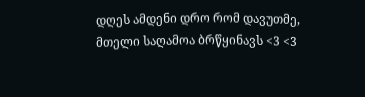დღეს ამდენი დრო რომ დავუთმე, მთელი საღამოა ბრწყინავს <3 <3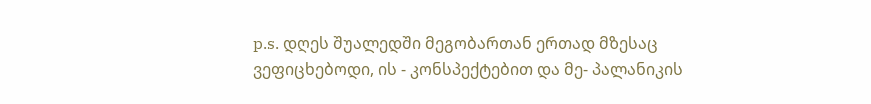p.s. დღეს შუალედში მეგობართან ერთად მზესაც ვეფიცხებოდი, ის - კონსპექტებით და მე- პალანიკის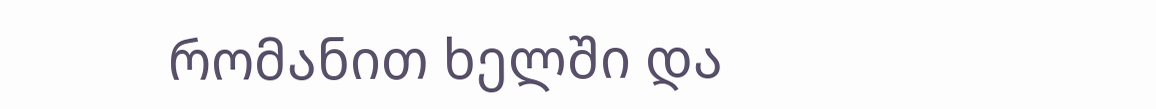რომანით ხელში და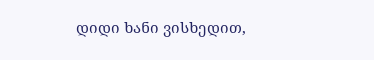დიდი ხანი ვისხედით,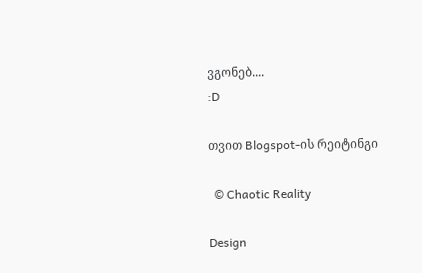ვგონებ....
:D

თვით Blogspot-ის რეიტინგი

  © Chaotic Reality

Design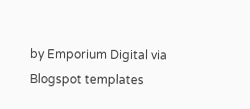by Emporium Digital via Blogspot templates